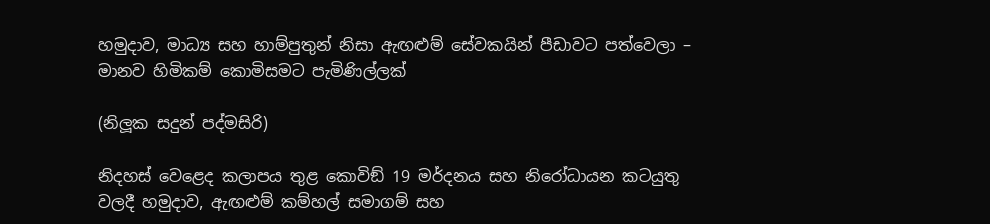හමුදාව, මාධ්‍ය සහ හාම්පුතුන් නිසා ඇඟළුම් සේවකයින් පීඩාවට පත්වෙලා – මානව හිමිකම් කොමිසමට පැමිණිල්ලක්

(නිලූක සදුන් පද්මසිරි)

නිදහස් වෙළෙද කලාපය තුළ කොවිඞ් 19 මර්දනය සහ නිරෝධායන කටයුතු වලදී හමුදාව, ඇඟළුම් කම්හල් සමාගම් සහ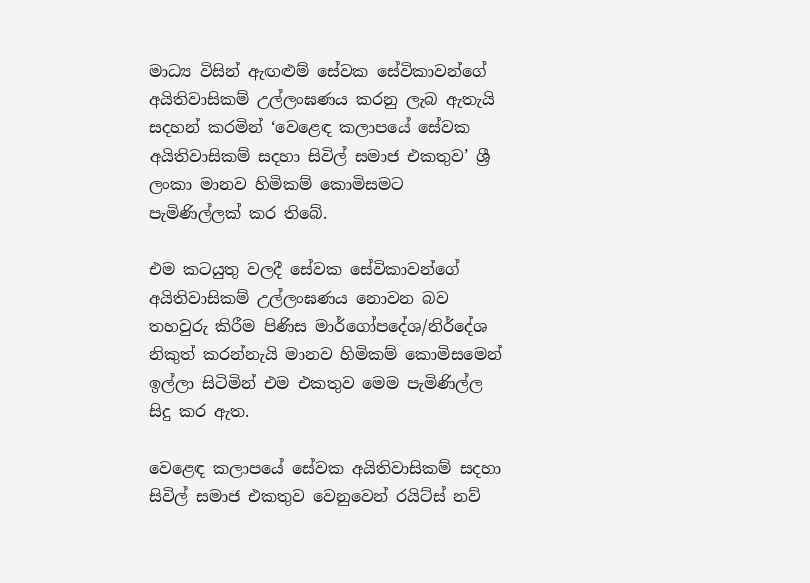මාධ්‍ය විසින් ඇඟළුම් සේවක සේවිකාවන්ගේ අයිතිවාසිකම් උල්ලංඝණය කරනු ලැබ ඇතැයි සදහන් කරමින් ‘වෙළෙඳ කලාපයේ සේවක අයිතිවාසිකම් සදහා සිවිල් සමාජ එකතුව’ ශ්‍රී ලංකා මානව හිමිකම් කොමිසමට පැමිණිල්ලක් කර තිබේ.

එම කටයුතු වලදී සේවක සේවිකාවන්ගේ අයිතිවාසිකම් උල්ලංඝණය නොවන බව තහවුරු කිරීම පිණිස මාර්ගෝපදේශ/නිර්දේශ නිකුත් කරන්නැයි මානව හිමිකම් කොමිසමෙන් ඉල්ලා සිටිමින් එම එකතුව මෙම පැමිණිල්ල සිදු කර ඇත.

වෙළෙඳ කලාපයේ සේවක අයිතිවාසිකම් සදහා සිවිල් සමාජ එකතුව වෙනුවෙන් රයිට්ස් නව්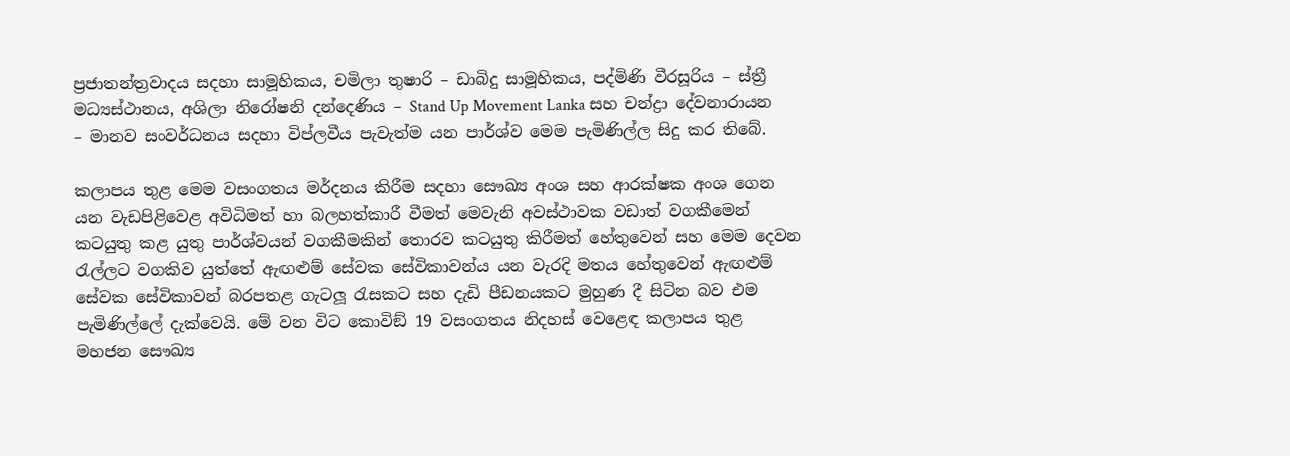ප්‍රජාතන්ත්‍රවාදය සදහා සාමූහිකය, චමිලා තුෂාරි – ඩාබිදු සාමූහිකය, පද්මිණි වීරසූරිය – ස්ත්‍රී මධ්‍යස්ථානය, අශිලා නිරෝෂනි දන්දෙණිය – Stand Up Movement Lanka සහ චන්ද්‍රා දේවනාරායන – මානව සංවර්ධනය සදහා විප්ලවීය පැවැත්ම යන පාර්ශ්ව මෙම පැමිණිල්ල සිදු කර තිබේ.

කලාපය තුළ මෙම වසංගතය මර්දනය කිරීම සදහා සෞඛ්‍ය අංශ සහ ආරක්ෂක අංශ ගෙන යන වැඩපිළිවෙළ අවිධිමත් හා බලහත්කාරී වීමත් මෙවැනි අවස්ථාවක වඩාත් වගකීමෙන් කටයුතු කළ යුතු පාර්ශ්වයන් වගකීමකින් තොරව කටයුතු කිරීමත් හේතුවෙන් සහ මෙම දෙවන රැල්ලට වගකිව යුත්තේ ඇඟළුම් සේවක සේවිකාවන්ය යන වැරදි මතය හේතුවෙන් ඇඟළුම් සේවක සේවිකාවන් බරපතළ ගැටලූ රැසකට සහ දැඩි පීඩනයකට මුහුණ දී සිටින බව එම පැමිණිල්ලේ දැක්වෙයි. මේ වන විට කොවිඞ් 19 වසංගතය නිදහස් වෙළෙඳ කලාපය තුළ මහජන සෞඛ්‍ය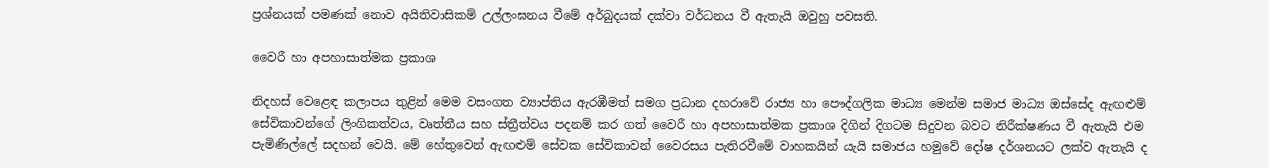ප්‍රශ්නයක් පමණක් නොව අයිතිවාසිකම් උල්ලංඝනය වීමේ අර්බුදයක් දක්වා වර්ධනය වී ඇතැයි ඔවුහු පවසති.

වෛරී හා අපහාසාත්මක ප්‍රකාශ

නිදහස් වෙළෙඳ කලාපය තුළින් මෙම වසංගත ව්‍යාප්තිය ඇරඹීමත් සමග ප්‍රධාන දහරාවේ රාජ්‍ය හා පෞද්ගලික මාධ්‍ය මෙන්ම සමාජ මාධ්‍ය ඔස්සේද ඇඟළුම් සේවිකාවන්ගේ ලිංගිකත්වය, වෘත්තීය සහ ස්ත්‍රීත්වය පදනම් කර ගත් වෛරී හා අපහාසාත්මක ප්‍රකාශ දිගින් දිගටම සිදුවන බවට නිරීක්ෂණය වී ඇතැයි එම පැමිණිල්ලේ සදහන් වෙයි. මේ හේතුවෙන් ඇඟළුම් සේවක සේවිකාවන් වෛරසය පැතිරවීමේ වාහකයින් යැයි සමාජය හමුවේ දෝෂ දර්ශනයට ලක්ව ඇතැයි ද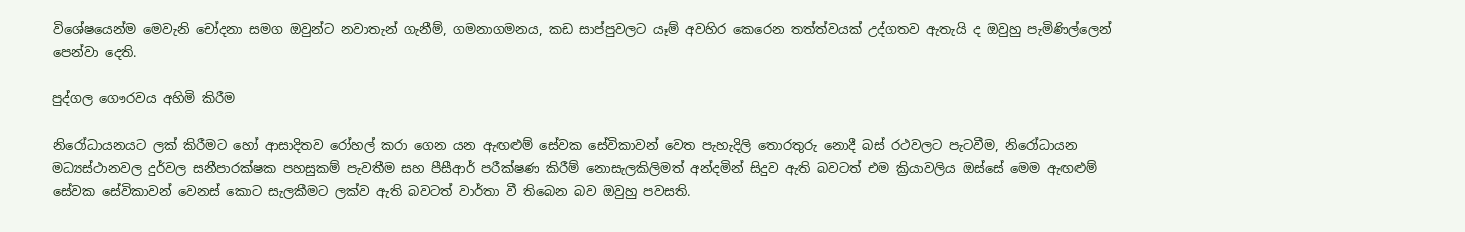විශේෂයෙන්ම මෙවැනි චෝදනා සමග ඔවුන්ට නවාතැන් ගැනීම්, ගමනාගමනය, කඩ සාප්පුවලට යෑම් අවහිර කෙරෙන තත්ත්වයක් උද්ගතව ඇතැයි ද ඔවුහු පැමිණිල්ලෙන් පෙන්වා දෙති.

පුද්ගල ගෞරවය අහිමි කිරීම

නිරෝධායනයට ලක් කිරීමට හෝ ආසාදිතව රෝහල් කරා ගෙන යන ඇඟළුම් සේවක සේවිකාවන් වෙත පැහැදිලි තොරතුරු නොදී බස් රථවලට පැටවීම, නිරෝධායන මධ්‍යස්ථානවල දුර්වල සනීපාරක්ෂක පහසුකම් පැවතීම සහ පීසීආර් පරීක්ෂණ කිරීම් නොසැලකිලිමත් අන්දමින් සිදුව ඇති බවටත් එම ක්‍රියාවලිය ඔස්සේ මෙම ඇඟළුම් සේවක සේවිකාවන් වෙනස් කොට සැලකීමට ලක්ව ඇති බවටත් වාර්තා වී තිබෙන බව ඔවුහු පවසති.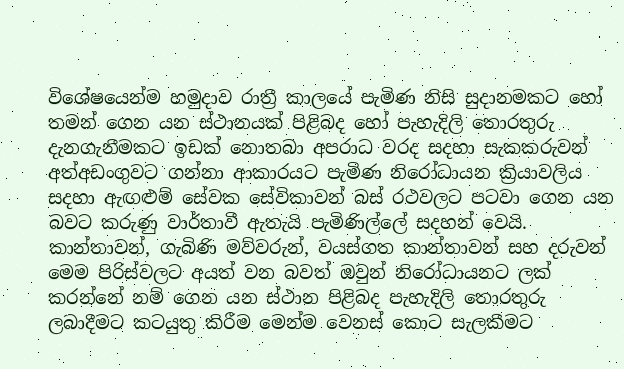විශේෂයෙන්ම හමුදාව රාත්‍රී කාලයේ පැමිණ නිසි සුදානමකට හෝ තමන් ගෙන යන ස්ථානයක් පිළිබද හෝ පැහැදිලි තොරතුරු දැනගැනීමකට ඉඩක් නොතබා අපරාධ වරද සදහා සැකකරුවන් අත්අඩංගුවට ගන්නා ආකාරයට පැමිණ නිරෝධායන ක්‍රියාවලිය සදහා ඇඟළුම් සේවක සේවිකාවන් බස් රථවලට පටවා ගෙන යන බවට කරුණු වාර්තාවී ඇතැයි පැමිණිල්ලේ සදහන් වෙයි. කාන්තාවන්, ගැබිණි මව්වරුන්, වයස්ගත කාන්තාවන් සහ දරුවන් මෙම පිරිස්වලට අයත් වන බවත් ඔවුන් නිරෝධායනට ලක් කරන්නේ නම් ගෙන යන ස්ථාන පිළිබද පැහැදිලි තොරතුරු ලබාදීමට කටයුතු කිරීම මෙන්ම වෙනස් කොට සැලකීමට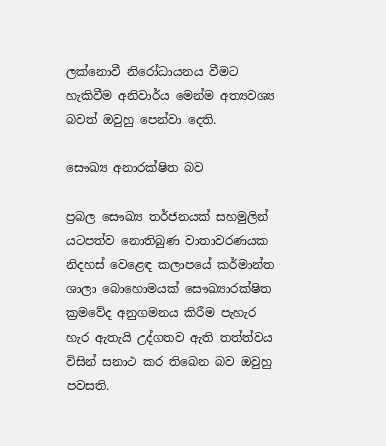ලක්නොවී නිරෝධායනය වීමට හැකිවීම අනිවාර්ය මෙන්ම අත්‍යවශ්‍ය බවත් ඔවුහු පෙන්වා දෙති.

සෞඛ්‍ය අනාරක්ෂිත බව

ප්‍රබල සෞඛ්‍ය තර්ජනයක් සහමුලින් යටපත්ව නොතිබුණ වාතාවරණයක නිදහස් වෙළෙඳ කලාපයේ කර්මාන්ත ශාලා බොහොමයක් සෞඛ්‍යාරක්ෂිත ක්‍රමවේද අනුගමනය කිරීම පැහැර හැර ඇතැයි උද්ගතව ඇති තත්ත්වය විසින් සනාථ කර තිබෙන බව ඔවුහු පවසති.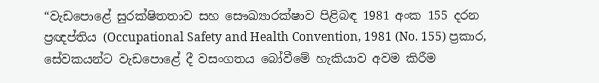“වැඩපොළේ සුරක්ෂිතතාව සහ සෞඛ්‍යාරක්ෂාව පිළිබඳ 1981 අංක 155 දරන ප්‍රඥප්තිය (Occupational Safety and Health Convention, 1981 (No. 155) ප්‍රකාර, සේවකයන්ට වැඩපොළේ දී වසංගතය බෝවීමේ හැකියාව අවම කිරීම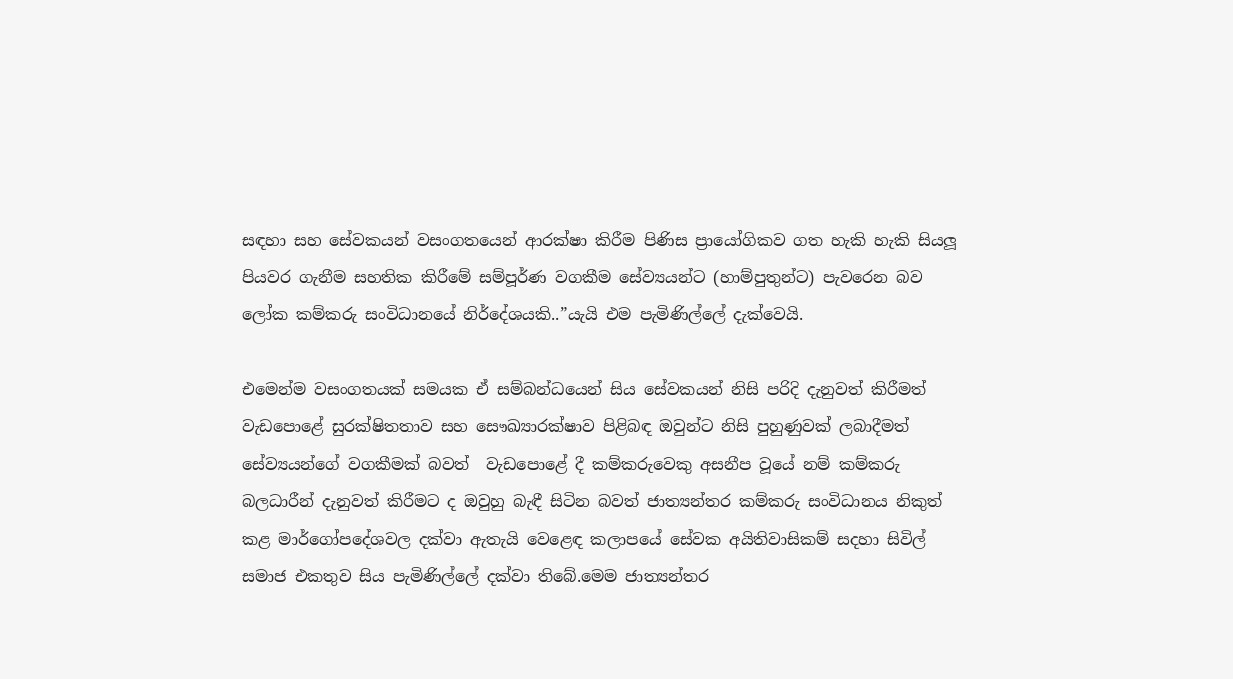සඳහා සහ සේවකයන් වසංගතයෙන් ආරක්ෂා කිරීම පිණිස ප්‍රායෝගිකව ගත හැකි හැකි සියලූ පියවර ගැනීම සහතික කිරීමේ සම්පූර්ණ වගකීම සේව්‍යයන්ට (හාම්පුතුන්ට) පැවරෙන බව ලෝක කම්කරු සංවිධානයේ නිර්දේශයකි..”යැයි එම පැමිණිල්ලේ දැක්වෙයි.

එමෙන්ම වසංගතයක් සමයක ඒ සම්බන්ධයෙන් සිය සේවකයන් නිසි පරිදි දැනුවත් කිරීමත් වැඩපොළේ සුරක්ෂිතතාව සහ සෞඛ්‍යාරක්ෂාව පිළිබඳ ඔවුන්ට නිසි පුහුණුවක් ලබාදීමත් සේව්‍යයන්ගේ වගකීමක් බවත්  වැඩපොළේ දී කම්කරුවෙකු අසනීප වූයේ නම් කම්කරු බලධාරීන් දැනුවත් කිරීමට ද ඔවුහු බැඳී සිටින බවත් ජාත්‍යන්තර කම්කරු සංවිධානය නිකුත් කළ මාර්ගෝපදේශවල දක්වා ඇතැයි වෙළෙඳ කලාපයේ සේවක අයිතිවාසිකම් සදහා සිවිල් සමාජ එකතුව සිය පැමිණිල්ලේ දක්වා තිබේ.මෙම ජාත්‍යන්තර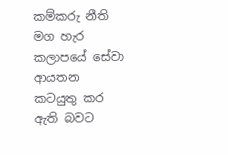කම්කරු නීති මග හැර කලාපයේ සේවා ආයතන කටයුතු කර ඇති බවට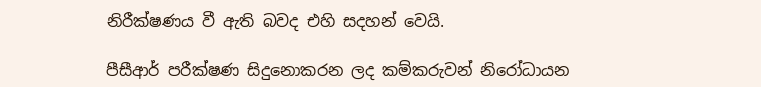නිරීක්ෂණය වී ඇති බවද එහි සදහන් වෙයි.

පීසීආර් පරීක්ෂණ සිදුනොකරන ලද කම්කරුවන් නිරෝධායන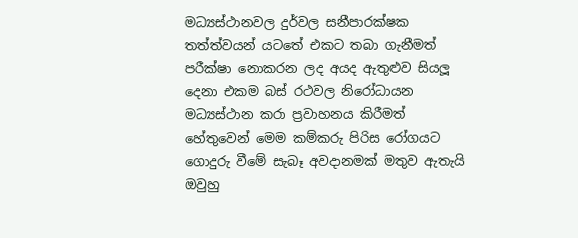මධ්‍යස්ථානවල දුර්වල සනීපාරක්ෂක තත්ත්වයන් යටතේ එකට තබා ගැනීමත් පරීක්ෂා නොකරන ලද අයද ඇතුළුව සියලූ දෙනා එකම බස් රථවල නිරෝධායන මධ්‍යස්ථාන කරා ප්‍රවාහනය කිරීමත් හේතුවෙන් මෙම කම්කරු පිරිස රෝගයට ගොදුරු වීමේ සැබෑ අවදානමක් මතුව ඇතැයි ඔවුහු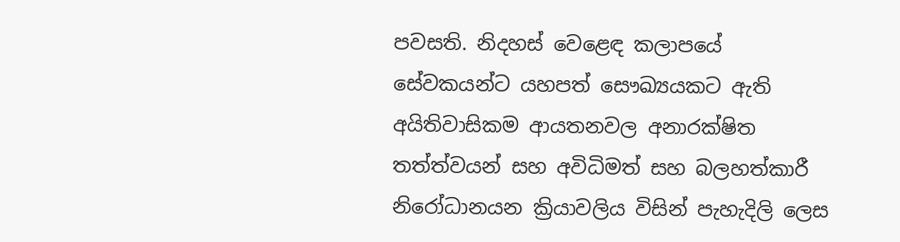පවසති. නිදහස් වෙළෙඳ කලාපයේ සේවකයන්ට යහපත් සෞඛ්‍යයකට ඇති අයිතිවාසිකම ආයතනවල අනාරක්ෂිත තත්ත්වයන් සහ අවිධිමත් සහ බලහත්කාරී නිරෝධානයන ක්‍රියාවලිය විසින් පැහැදිලි ලෙස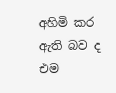අහිමි කර ඇති බව ද එම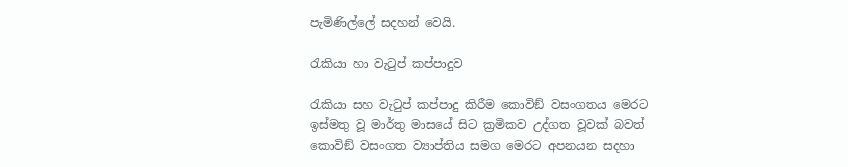පැමිණිල්ලේ සදහන් වෙයි.

රැකියා හා වැටුප් කප්පාදුව

රැකියා සහ වැටුප් කප්පාදු කිරීම කොවිඞ් වසංගතය මෙරට ඉස්මතු වූ මාර්තු මාසයේ සිට ක්‍රමිකව උද්ගත වූවක් බවත් කොවිඞ් වසංගත ව්‍යාප්තිය සමග මෙරට අපනයන සදහා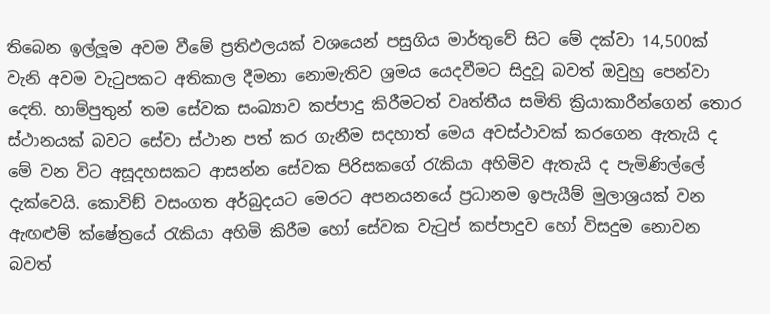තිබෙන ඉල්ලූම අවම වීමේ ප්‍රතිඵලයක් වශයෙන් පසුගිය මාර්තුවේ සිට මේ දක්වා 14,500ක් වැනි අවම වැටුපකට අතිකාල දීමනා නොමැතිව ශ්‍රමය යෙදවීමට සිදුවූ බවත් ඔවුහු පෙන්වා දෙති. හාම්පුතුන් තම සේවක සංඛ්‍යාව කප්පාදු කිරීමටත් වෘත්තීය සමිති ක්‍රියාකාරීන්ගෙන් තොර ස්ථානයක් බවට සේවා ස්ථාන පත් කර ගැනීම සදහාත් මෙය අවස්ථාවක් කරගෙන ඇතැයි ද මේ වන විට අසූදහසකට ආසන්න සේවක පිරිසකගේ රැකියා අහිමිව ඇතැයි ද පැමිණිල්ලේ දැක්වෙයි. කොවිඞ් වසංගත අර්බුදයට මෙරට අපනයනයේ ප්‍රධානම ඉපැයීම් මුලාශ්‍රයක් වන ඇඟළුම් ක්ෂේත්‍රයේ රැකියා අහිමි කිරීම හෝ සේවක වැටුප් කප්පාදුව හෝ විසදුම නොවන බවත්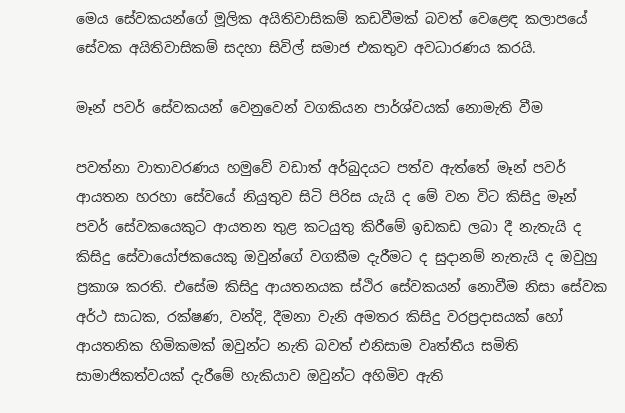මෙය සේවකයන්ගේ මූලික අයිතිවාසිකම් කඩවීමක් බවත් වෙළෙඳ කලාපයේ සේවක අයිතිවාසිකම් සදහා සිවිල් සමාජ එකතුව අවධාරණය කරයි.

මෑන් පවර් සේවකයන් වෙනුවෙන් වගකියන පාර්ශ්වයක් නොමැති වීම

පවත්නා වාතාවරණය හමුවේ වඩාත් අර්බුදයට පත්ව ඇත්තේ මෑන් පවර් ආයතන හරහා සේවයේ නියුතුව සිටි පිරිස යැයි ද මේ වන විට කිසිදු මෑන් පවර් සේවකයෙකුට ආයතන තුළ කටයුතු කිරීමේ ඉඩකඩ ලබා දී නැතැයි ද කිසිදු සේවායෝජකයෙකු ඔවුන්ගේ වගකීම දැරීමට ද සුදානම් නැතැයි ද ඔවුහු ප්‍රකාශ කරති. එසේම කිසිදු ආයතනයක ස්ථිර සේවකයන් නොවීම නිසා සේවක අර්ථ සාධක, රක්ෂණ, වන්දි, දීමනා වැනි අමතර කිසිදු වරප්‍රදාසයක් හෝ ආයතනික හිමිකමක් ඔවුන්ට නැති බවත් එනිසාම වෘත්තීය සමිති සාමාජිකත්වයක් දැරීමේ හැකියාව ඔවුන්ට අහිමිව ඇති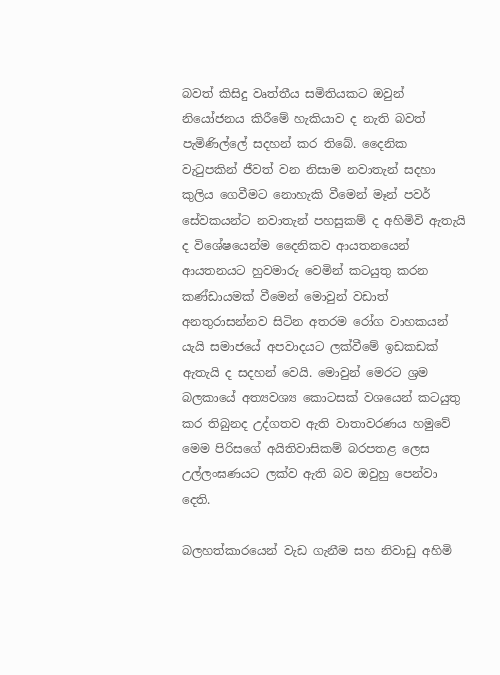බවත් කිසිදු වෘත්තීය සමිතියකට ඔවුන් නියෝජනය කිරීමේ හැකියාව ද නැති බවත් පැමිණිල්ලේ සදහන් කර තිබේ. දෛනික වැටුපකින් ජීවත් වන නිසාම නවාතැන් සදහා කුලිය ගෙවීමට නොහැකි වීමෙන් මෑන් පවර් සේවකයන්ට නවාතැන් පහසුකම් ද අහිමිවි ඇතැයි ද විශේෂයෙන්ම දෛනිකව ආයතනයෙන් ආයතනයට හුවමාරු වෙමින් කටයුතු කරන කණ්ඩායමක් වීමෙන් මොවුන් වඩාත් අනතුරාසන්නව සිටින අතරම රෝග වාහකයන් යැයි සමාජයේ අපවාදයට ලක්වීමේ ඉඩකඩක් ඇතැයි ද සදහන් වෙයි. මොවුන් මෙරට ශ්‍රම බලකායේ අත්‍යවශ්‍ය කොටසක් වශයෙන් කටයුතු කර තිබුනද උද්ගතව ඇති වාතාවරණය හමුවේ මෙම පිරිසගේ අයිතිවාසිකම් බරපතළ ලෙස උල්ලංඝණයට ලක්ව ඇති බව ඔවුහු පෙන්වා දෙති.

බලහත්කාරයෙන් වැඩ ගැනීම සහ නිවාඩු අහිමි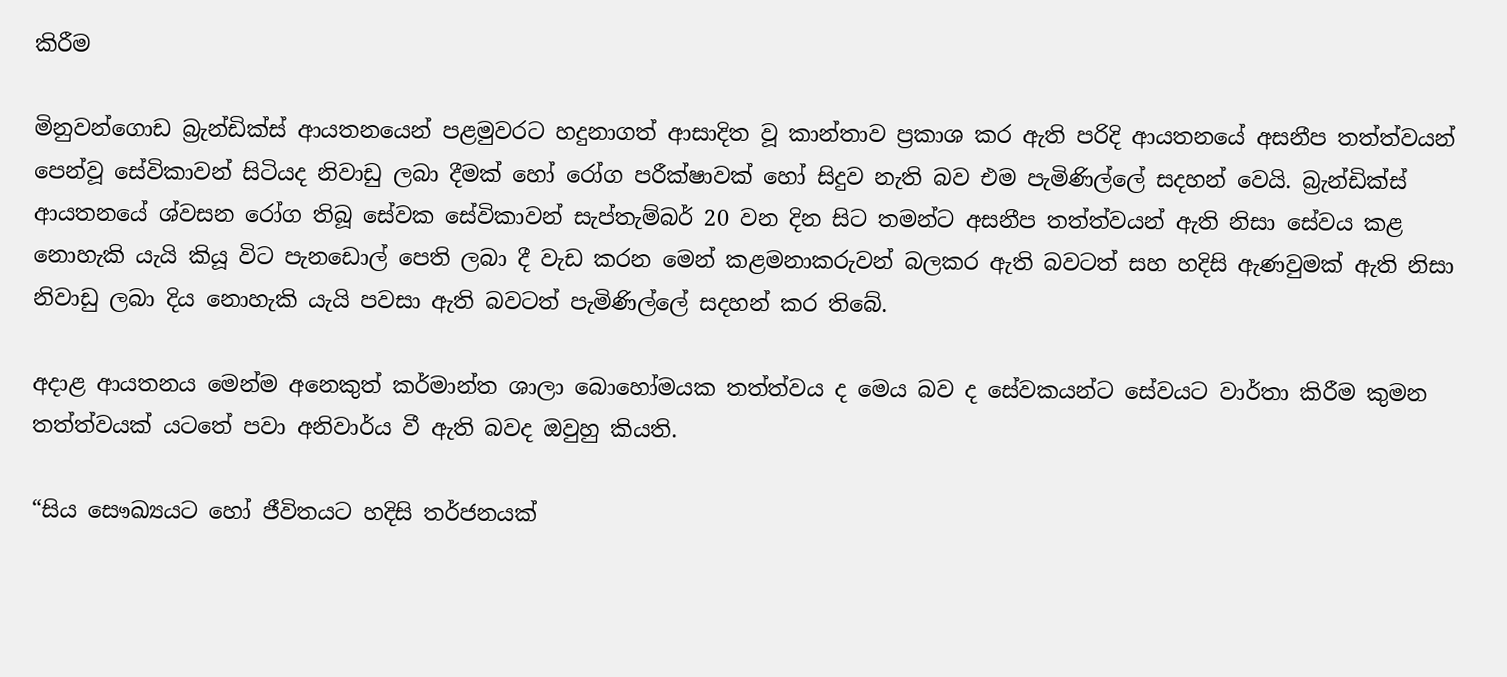කිරීම

මිනුවන්ගොඩ බ්‍රැන්ඩික්ස් ආයතනයෙන් පළමුවරට හදුනාගත් ආසාදිත වූ කාන්තාව ප්‍රකාශ කර ඇති පරිදි ආයතනයේ අසනීප තත්ත්වයන් පෙන්වූ සේවිකාවන් සිටියද නිවාඩු ලබා දීමක් හෝ රෝග පරීක්ෂාවක් හෝ සිදුව නැති බව එම පැමිණිල්ලේ සදහන් වෙයි. බ්‍රැන්ඩික්ස් ආයතනයේ ශ්වසන රෝග තිබූ සේවක සේවිකාවන් සැප්තැම්බර් 20 වන දින සිට තමන්ට අසනීප තත්ත්වයන් ඇති නිසා සේවය කළ නොහැකි යැයි කියූ විට පැනඩොල් පෙති ලබා දී වැඩ කරන මෙන් කළමනාකරුවන් බලකර ඇති බවටත් සහ හදිසි ඇණවුමක් ඇති නිසා නිවාඩු ලබා දිය නොහැකි යැයි පවසා ඇති බවටත් පැමිණිල්ලේ සදහන් කර තිබේ.

අදාළ ආයතනය මෙන්ම අනෙකුත් කර්මාන්ත ශාලා බොහෝමයක තත්ත්වය ද මෙය බව ද සේවකයන්ට සේවයට වාර්තා කිරීම කුමන තත්ත්වයක් යටතේ පවා අනිවාර්ය වී ඇති බවද ඔවුහු කියති.

“සිය සෞඛ්‍යයට හෝ ජීවිතයට හදිසි තර්ජනයක්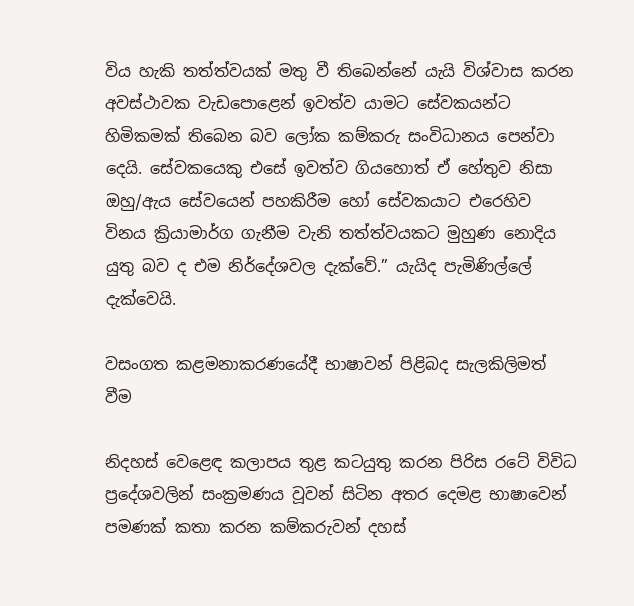විය හැකි තත්ත්වයක් මතු වී තිබෙන්නේ යැයි විශ්වාස කරන අවස්ථාවක වැඩපොළෙන් ඉවත්ව යාමට සේවකයන්ට හිමිකමක් තිබෙන බව ලෝක කම්කරු සංවිධානය පෙන්වා දෙයි. සේවකයෙකු එසේ ඉවත්ව ගියහොත් ඒ හේතුව නිසා ඔහු/ඇය සේවයෙන් පහකිරීම හෝ සේවකයාට එරෙහිව විනය ක්‍රියාමාර්ග ගැනීම වැනි තත්ත්වයකට මුහුණ නොදිය යුතු බව ද එම නිර්දේශවල දැක්වේ.” යැයිද පැමිණිල්ලේ දැක්වෙයි.

වසංගත කළමනාකරණයේදී භාෂාවන් පිළිබද සැලකිලිමත් වීම

නිදහස් වෙළෙඳ කලාපය තුළ කටයුතු කරන පිරිස රටේ විවිධ ප්‍රදේශවලින් සංක්‍රමණය වූවන් සිටින අතර දෙමළ භාෂාවෙන් පමණක් කතා කරන කම්කරුවන් දහස්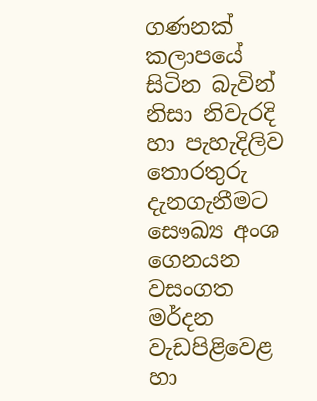ගණනක් කලාපයේ සිටින බැවින් නිසා නිවැරදි හා පැහැදිලිව තොරතුරු දැනගැනීමට සෞඛ්‍ය අංශ ගෙනයන වසංගත මර්දන වැඩපිළිවෙළ හා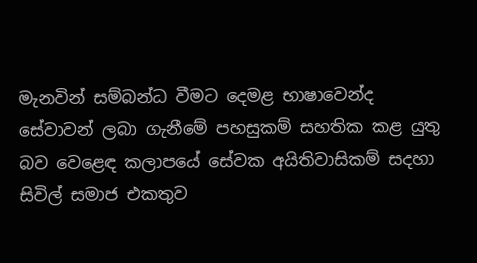මැනවින් සම්බන්ධ වීමට දෙමළ භාෂාවෙන්ද සේවාවන් ලබා ගැනීමේ පහසුකම් සහතික කළ යුතු බව වෙළෙඳ කලාපයේ සේවක අයිතිවාසිකම් සදහා සිවිල් සමාජ එකතුව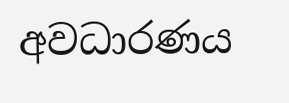අවධාරණය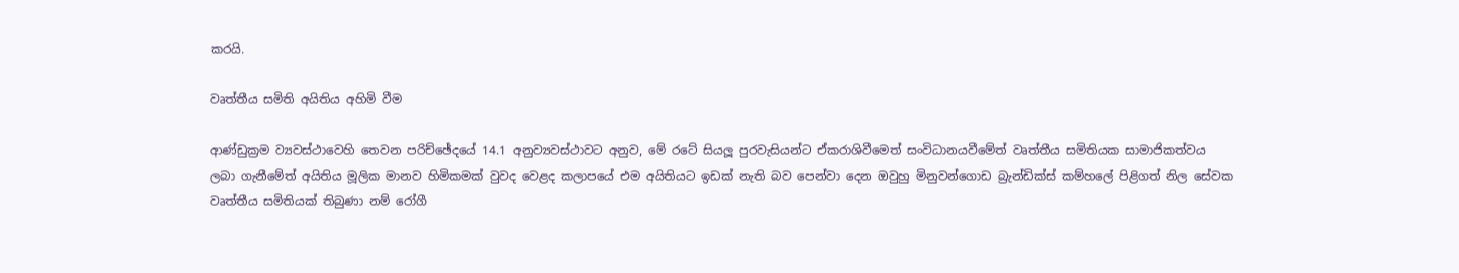කරයි.

වෘත්තීය සමිති අයිතිය අහිමි වීම

ආණ්ඩුක්‍රම ව්‍යවස්ථාවෙහි තෙවන පරිච්ඡේදයේ 14.1 අනුව්‍යවස්ථාවට අනුව, මේ රටේ සියලූ පුරවැසියන්ට ඒකරාශිවීමෙත් සංවිධානයවීමේත් වෘත්තීය සමිතියක සාමාජිකත්වය ලබා ගැනීමේත් අයිතිය මූලික මානව හිමිකමක් වුවද වෙළද කලාපයේ එම අයිතියට ඉඩක් නැති බව පෙන්වා දෙන ඔවුහු මිනුවන්ගොඩ බ්‍රැන්ඩික්ස් කම්හලේ පිළිගත් නිල සේවක වෘත්තීය සමිතියක් තිබුණා නම් රෝගී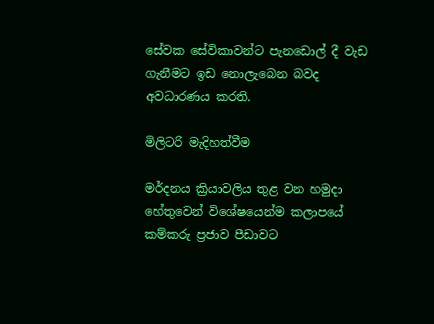සේවක සේවිකාවන්ට පැනඩොල් දී වැඩ ගැනීමට ඉඩ නොලැබෙන බවද අවධාරණය කරති.

මිලිටරි මැදිහත්වීම

මර්දනය ක්‍රියාවලිය තුළ වන හමුදා හේතුවෙන් විශේෂයෙන්ම කලාපයේ කම්කරු ප්‍රජාව පීඩාවට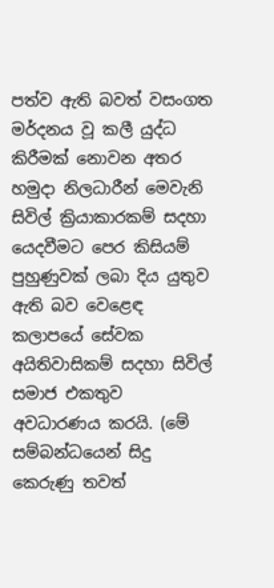පත්ව ඇති බවත් වසංගත මර්දනය වූ කලී යුද්ධ කිරීමක් නොවන අතර හමුදා නිලධාරීන් මෙවැනි සිවිල් ක්‍රියාකාරකම් සදහා යෙදවීමට පෙර කිසියම් පුහුණුවක් ලබා දිය යුතුව ඇති බව වෙළෙඳ කලාපයේ සේවක අයිතිවාසිකම් සදහා සිවිල් සමාජ එකතුව අවධාරණය කරයි. (මේ සම්බන්ධයෙන් සිදු කෙරුණු තවත්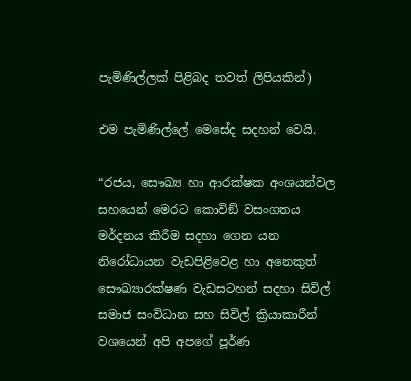පැමිණිල්ලක් පිළිබද තවත් ලිපියකින්)

එම පැමිණිල්ලේ මෙසේද සදහන් වෙයි.

“රජය, සෞඛ්‍ය හා ආරක්ෂක අංශයන්වල සහයෙන් මෙරට කොවිඞ් වසංගතය මර්දනය කිරීම සදහා ගෙන යන නිරෝධායන වැඩපිළිවෙළ හා අනෙකුත් සෞඛ්‍යාරක්ෂණ වැඩසටහන් සදහා සිවිල් සමාජ සංවිධාන සහ සිවිල් ක්‍රියාකාරීන් වශයෙන් අපි අපගේ පූර්ණ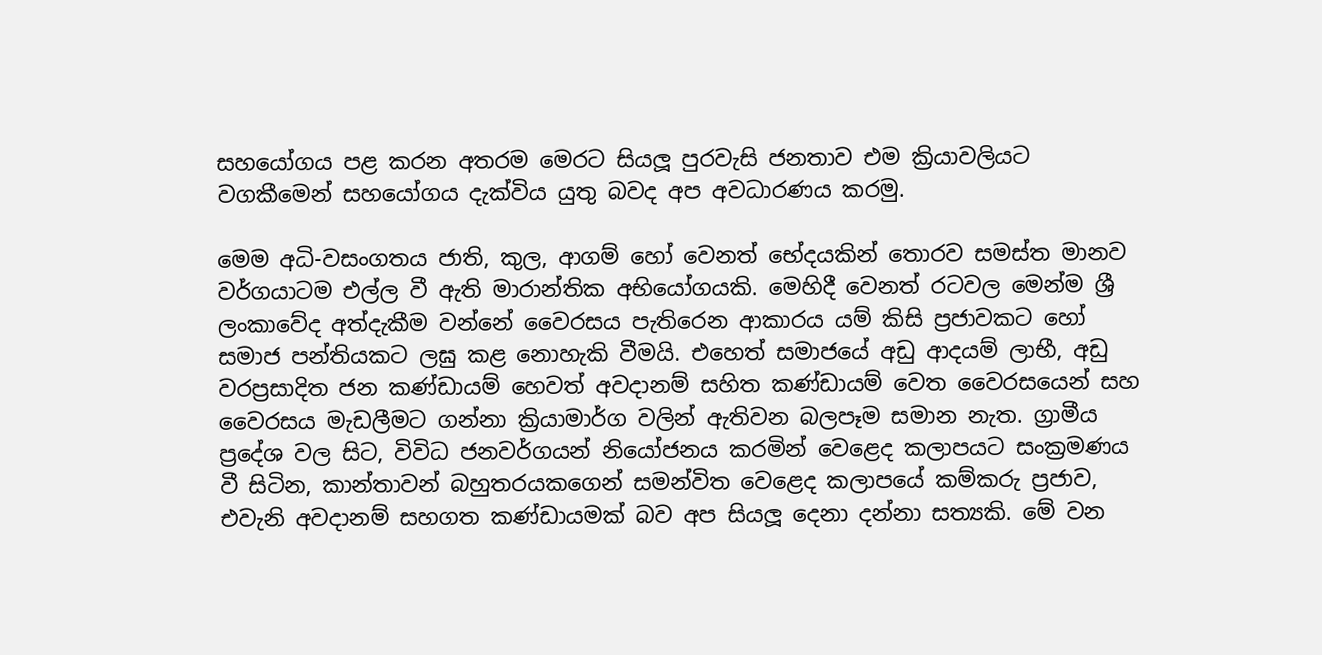සහයෝගය පළ කරන අතරම මෙරට සියලූ පුරවැසි ජනතාව එම ක්‍රියාවලියට වගකීමෙන් සහයෝගය දැක්විය යුතු බවද අප අවධාරණය කරමු.

මෙම අධි-වසංගතය ජාති, කුල, ආගම් හෝ වෙනත් භේදයකින් තොරව සමස්ත මානව වර්ගයාටම එල්ල වී ඇති මාරාන්තික අභියෝගයකි. මෙහිදී වෙනත් රටවල මෙන්ම ශ්‍රී ලංකාවේද අත්දැකීම වන්නේ වෛරසය පැතිරෙන ආකාරය යම් කිසි ප්‍රජාවකට හෝ සමාජ පන්තියකට ලඝු කළ නොහැකි වීමයි. එහෙත් සමාජයේ අඩු ආදයම් ලාභී, අඩු වරප්‍රසාදිත ජන කණ්ඩායම් හෙවත් අවදානම් සහිත කණ්ඩායම් වෙත වෛරසයෙන් සහ වෛරසය මැඩලීමට ගන්නා ක්‍රියාමාර්ග වලින් ඇතිවන බලපෑම සමාන නැත. ග්‍රාමීය ප්‍රදේශ වල සිට, විවිධ ජනවර්ගයන් නියෝජනය කරමින් වෙළෙද කලාපයට සංක්‍රමණය වී සිටින, කාන්තාවන් බහුතරයකගෙන් සමන්විත වෙළෙද කලාපයේ කම්කරු ප්‍රජාව, එවැනි අවදානම් සහගත කණ්ඩායමක් බව අප සියලූ දෙනා දන්නා සත්‍යකි. මේ වන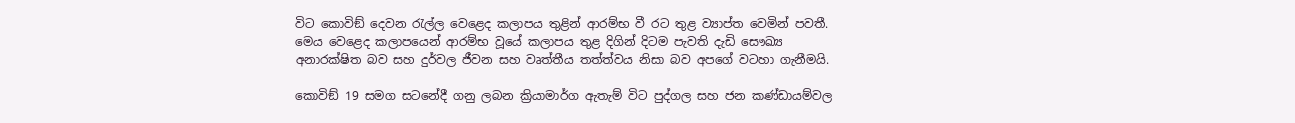විට කොවිඞ් දෙවන රැල්ල වෙළෙද කලාපය තුළින් ආරම්භ වී රට තුළ ව්‍යාප්ත වෙමින් පවතී. මෙය වෙළෙද කලාපයෙන් ආරම්භ වූයේ කලාපය තුළ දිගින් දිටම පැවති දැඩි සෞඛ්‍ය අනාරක්ෂිත බව සහ දුර්වල ජීවන සහ වෘත්තීය තත්ත්වය නිසා බව අපගේ වටහා ගැනීමයි.

කොවිඞ් 19 සමග සටනේදී ගනු ලබන ක්‍රියාමාර්ග ඇතැම් විට පුද්ගල සහ ජන කණ්ඩායම්වල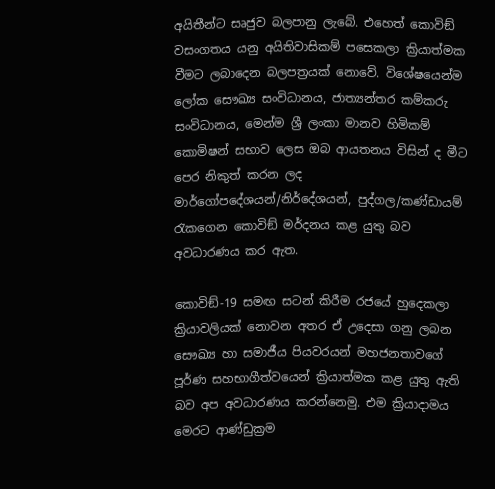අයිතීන්ට සෘජුව බලපානු ලැබේ. එහෙත් කොවිඞ් වසංගතය යනු අයිතිවාසිකම් පසෙකලා ක්‍රියාත්මක වීමට ලබාදෙන බලපත්‍රයක් නොවේ. විශේෂයෙන්ම ලෝක සෞඛ්‍ය සංවිධානය, ජාත්‍යන්තර කම්කරු සංවිධානය, මෙන්ම ශ්‍රී ලංකා මානව හිමිකම් කොමිෂන් සභාව ලෙස ඔබ ආයතනය විසින් ද මීට පෙර නිකුත් කරන ලද මාර්ගෝපදේශයන්/නිර්දේශයන්, පුද්ගල/කණ්ඩායම් රැකගෙන කොවිඞ් මර්දනය කළ යුතු බව අවධාරණය කර ඇත.

කොවිඞ්-19 සමඟ සටන් කිරීම රජයේ හුදෙකලා ක්‍රියාවලියක් නොවන අතර ඒ උදෙසා ගනු ලබන සෞඛ්‍ය හා සමාජීය පියවරයන් මහජනතාවගේ පූර්ණ සහභාගීත්වයෙන් ක්‍රියාත්මක කළ යුතු ඇති බව අප අවධාරණය කරන්නෙමු. එම ක්‍රියාදාමය මෙරට ආණ්ඩුක්‍රම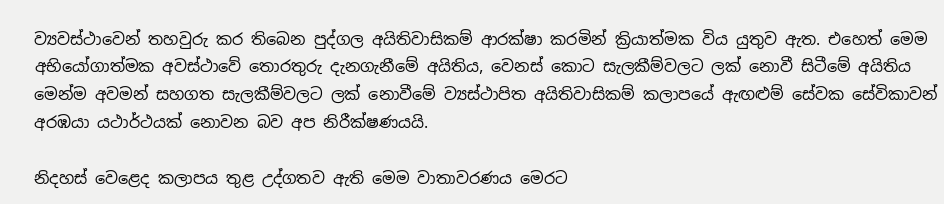ව්‍යවස්ථාවෙන් තහවුරු කර තිබෙන පුද්ගල අයිතිවාසිකම් ආරක්ෂා කරමින් ක්‍රියාත්මක විය යුතුව ඇත. එහෙත් මෙම අභියෝගාත්මක අවස්ථාවේ තොරතුරු දැනගැනීමේ අයිතිය, වෙනස් කොට සැලකීම්වලට ලක් නොවී සිටීමේ අයිතිය මෙන්ම අවමන් සහගත සැලකීම්වලට ලක් නොවීමේ ව්‍යස්ථාපිත අයිතිවාසිකම් කලාපයේ ඇඟළුම් සේවක සේවිකාවන් අරඹයා යථාර්ථයක් නොවන බව අප නිරීක්ෂණයයි.

නිදහස් වෙළෙද කලාපය තුළ උද්ගතව ඇති මෙම වාතාවරණය මෙරට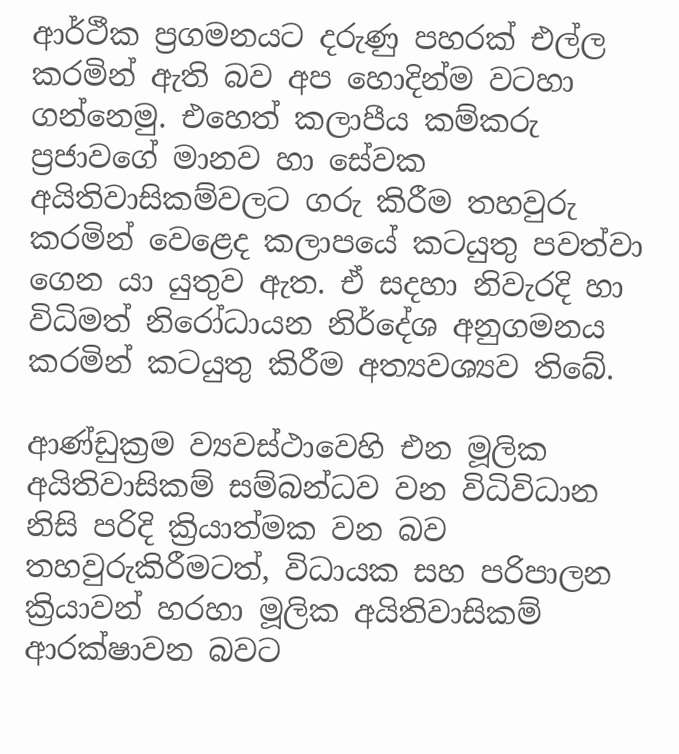ආර්ථීක ප්‍රගමනයට දරුණු පහරක් එල්ල කරමින් ඇති බව අප හොදින්ම වටහා ගන්නෙමු. එහෙත් කලාපීය කම්කරු ප්‍රජාවගේ මානව හා සේවක අයිතිවාසිකම්වලට ගරු කිරීම තහවුරු කරමින් වෙළෙද කලාපයේ කටයුතු පවත්වා ගෙන යා යුතුව ඇත. ඒ සදහා නිවැරදි හා විධිමත් නිරෝධායන නිර්දේශ අනුගමනය කරමින් කටයුතු කිරීම අත්‍යවශ්‍යව තිබේ.

ආණ්ඩුක්‍රම ව්‍යවස්ථාවෙහි එන මූලික අයිතිවාසිකම් සම්බන්ධව වන විධිවිධාන නිසි පරිදි ක්‍රියාත්මක වන බව තහවුරුකිරීමටත්, විධායක සහ පරිපාලන ක්‍රියාවන් හරහා මූලික අයිතිවාසිකම් ආරක්ෂාවන බවට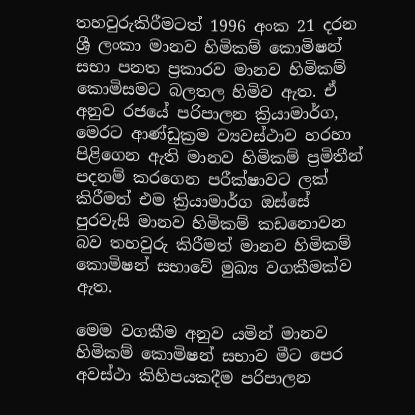තහවුරුකිරීමටත් 1996 අංක 21 දරන ශ්‍රී ලංකා මානව හිමිකම් කොමිෂන් සභා පනත ප්‍රකාරව මානව හිමිකම් කොමිසමට බලතල හිමිව ඇත. ඒ අනුව රජයේ පරිපාලන ක්‍රියාමාර්ග, මෙරට ආණ්ඩුක්‍රම ව්‍යවස්ථාව හරහා පිළිගෙන ඇති මානව හිමිකම් ප්‍රමිතීන් පදනම් කරගෙන පරීක්ෂාවට ලක් කිරීමත් එම ක්‍රියාමාර්ග ඔස්සේ පුරවැසි මානව හිමිකම් කඩනොවන බව තහවුරු කිරීමත් මානව හිමිකම් කොමිෂන් සභාවේ මුඛ්‍ය වගකීමක්ව ඇත.

මෙම වගකීම අනුව යමින් මානව හිමිකම් කොමිෂන් සභාව මීට පෙර අවස්ථා කිහිපයකදීම පරිපාලන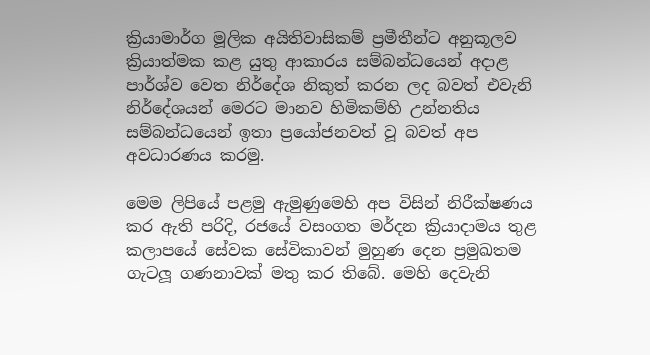ක්‍රියාමාර්ග මූලික අයිතිවාසිකම් ප්‍රමීතීන්ට අනුකූලව ක්‍රියාත්මක කළ යුතු ආකාරය සම්බන්ධයෙන් අදාළ පාර්ශ්ව වෙත නිර්දේශ නිකුත් කරන ලද බවත් එවැනි නිර්දේශයන් මෙරට මානව හිමිකම්හි උන්නතිය සම්බන්ධයෙන් ඉතා ප්‍රයෝජනවත් වූ බවත් අප අවධාරණය කරමු.

මෙම ලිපියේ පළමු ඇමුණුමෙහි අප විසින් නිරීක්ෂණය කර ඇති පරිදි, රජයේ වසංගත මර්දන ක්‍රියාදාමය තුළ කලාපයේ සේවක සේවිකාවන් මුහුණ දෙන ප්‍රමුඛතම ගැටලූ ගණනාවක් මතු කර තිබේ. මෙහි දෙවැනි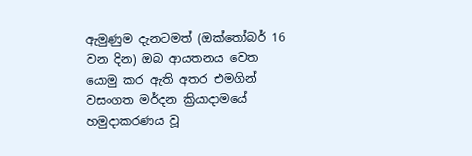ඇමුණුම දැනටමත් (ඔක්තෝබර් 16 වන දින) ඔබ ආයතනය වෙත යොමු කර ඇති අතර එමගින් වසංගත මර්දන ක්‍රියාදාමයේ හමුදාකරණය වූ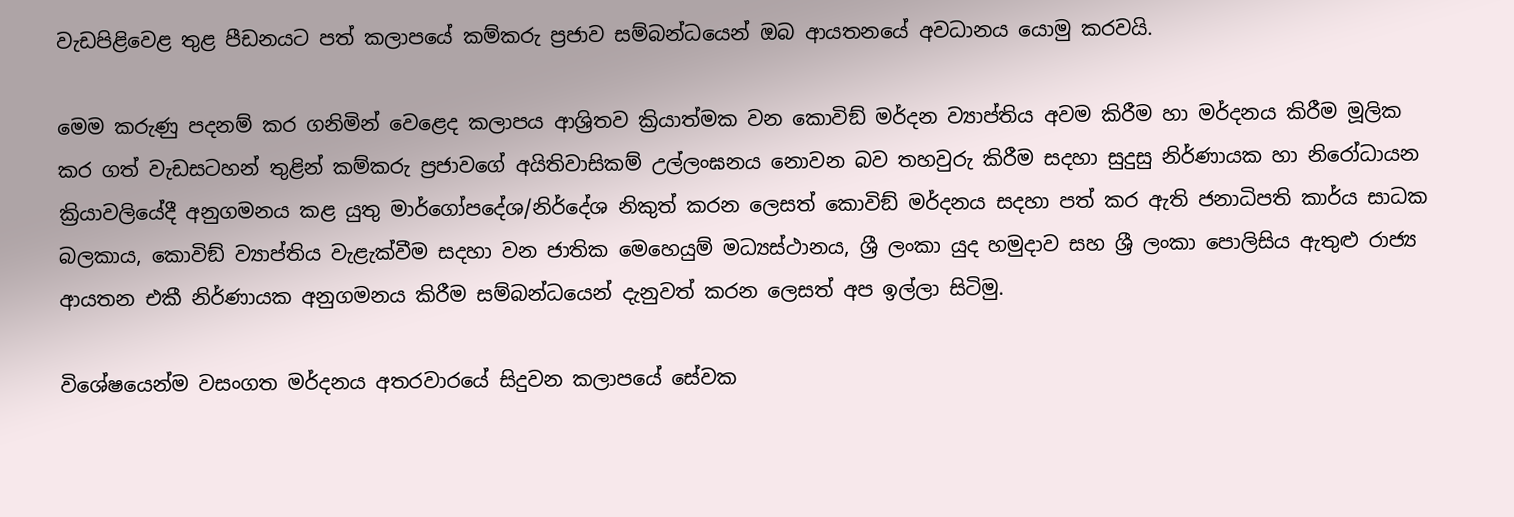වැඩපිළිවෙළ තුළ පීඩනයට පත් කලාපයේ කම්කරු ප්‍රජාව සම්බන්ධයෙන් ඔබ ආයතනයේ අවධානය යොමු කරවයි.

මෙම කරුණු පදනම් කර ගනිමින් වෙළෙද කලාපය ආශ්‍රිතව ක්‍රියාත්මක වන කොවිඞ් මර්දන ව්‍යාප්තිය අවම කිරීම හා මර්දනය කිරීම මූලික කර ගත් වැඩසටහන් තුළින් කම්කරු ප්‍රජාවගේ අයිතිවාසිකම් උල්ලංඝනය නොවන බව තහවුරු කිරීම සදහා සුදුසු නිර්ණායක හා නිරෝධායන ක්‍රියාවලියේදී අනුගමනය කළ යුතු මාර්ගෝපදේශ/නිර්දේශ නිකුත් කරන ලෙසත් කොවිඞ් මර්දනය සදහා පත් කර ඇති ජනාධිපති කාර්ය සාධක බලකාය, කොවිඞ් ව්‍යාප්තිය වැළැක්වීම සදහා වන ජාතික මෙහෙයුම් මධ්‍යස්ථානය, ශ්‍රී ලංකා යුද හමුදාව සහ ශ්‍රී ලංකා පොලිසිය ඇතුළු රාජ්‍ය ආයතන එකී නිර්ණායක අනුගමනය කිරීම සම්බන්ධයෙන් දැනුවත් කරන ලෙසත් අප ඉල්ලා සිටිමු.

විශේෂයෙන්ම වසංගත මර්දනය අතරවාරයේ සිදුවන කලාපයේ සේවක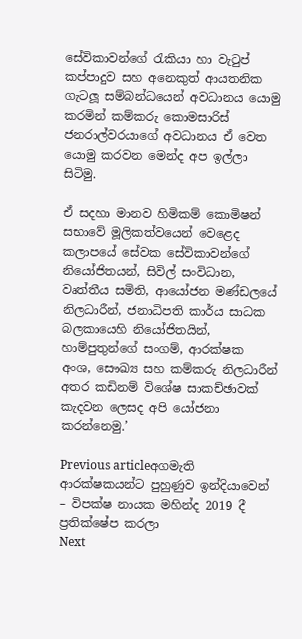සේවිකාවන්ගේ රැකියා හා වැටුප් කප්පාදුව සහ අනෙකුත් ආයතනික ගැටලූ සම්බන්ධයෙන් අවධානය යොමු කරමින් කම්කරු කොමසාරිස් ජනරාල්වරයාගේ අවධානය ඒ වෙත යොමු කරවන මෙන්ද අප ඉල්ලා සිටිමු.

ඒ සදහා මානව හිමිකම් කොමිෂන් සභාවේ මූලිකත්වයෙන් වෙළෙද කලාපයේ සේවක සේවිකාවන්ගේ නියෝජිතයන්, සිවිල් සංවිධාන, වෘත්තීය සමිති, ආයෝජන මණ්ඩලයේ නිලධාරීන්, ජනාධිපති කාර්ය සාධක බලකායෙහි නියෝජිතයින්, හාම්පුතුන්ගේ සංගම්, ආරක්ෂක අංශ, සෞඛ්‍ය සහ කම්කරු නිලධාරීන් අතර කඩිනම් විශේෂ සාකච්ඡාවක් කැදවන ලෙසද අපි යෝජනා කරන්නෙමු.’

Previous articleඅගමැති ආරක්ෂකයන්ට පුහුණුව ඉන්දියාවෙන් – විපක්ෂ නායක මහින්ද 2019 දී ප්‍රතික්ෂේප කරලා
Next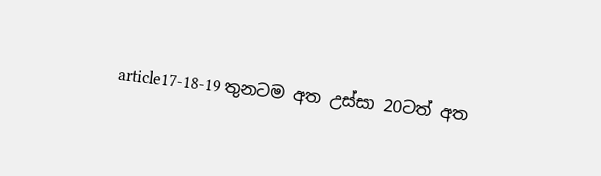article17-18-19 තුනටම අත උස්සා 20ටත් අත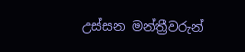උස්සන මන්ත්‍රීවරුන්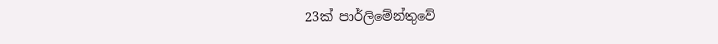23ක් පාර්ලිමේන්තුවේ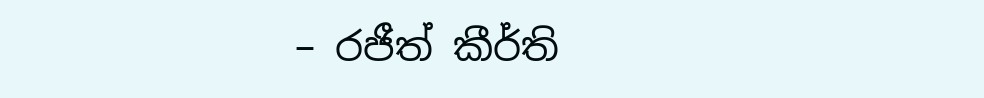– රජීත් කීර්ති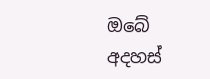ඔබේ අදහස්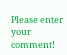Please enter your comment!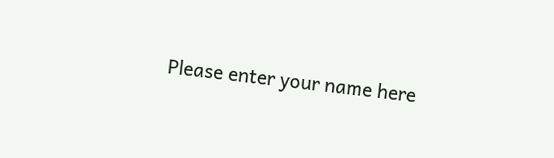Please enter your name here